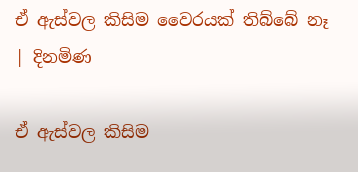ඒ ඇස්වල කිසිම වෛරයක් තිබ්බේ නෑ | දිනමිණ

ඒ ඇස්වල කිසිම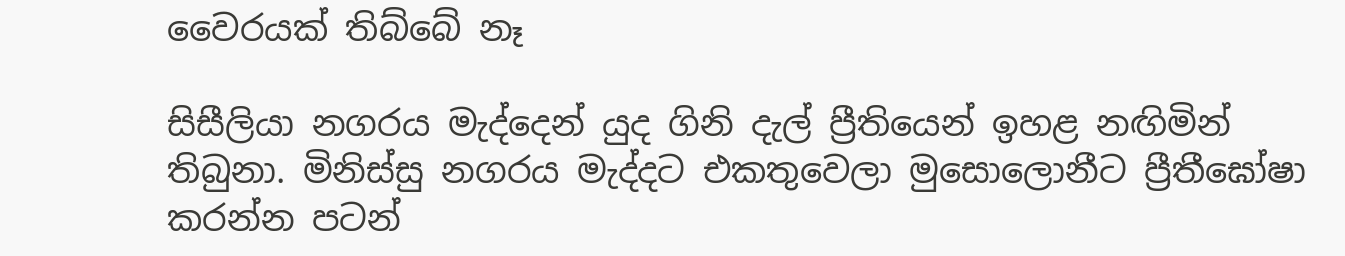වෛරයක් තිබ්බේ නෑ

සිසීලියා නගරය මැද්දෙන් යුද ගිනි දැල් ප්‍රීතියෙන් ඉහළ නඟිමින් තිබුනා. මිනිස්සු නගරය මැද්දට එකතුවෙලා මුසොලොනීට ප්‍රීතීඝෝෂා කරන්න පටන්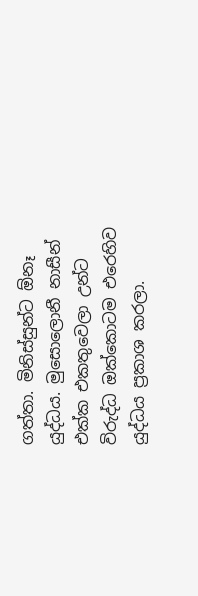ගත්තා. මිනිස්සුන්ට ඕනෑ යුද්ධය. මුසොලොනී නාසීන් එක්ක එකතුවෙලා උන්ට විරුද්ධ ඔක්කොටම එරෙහිව යුද්ධය ප්‍රකාශ කරලා.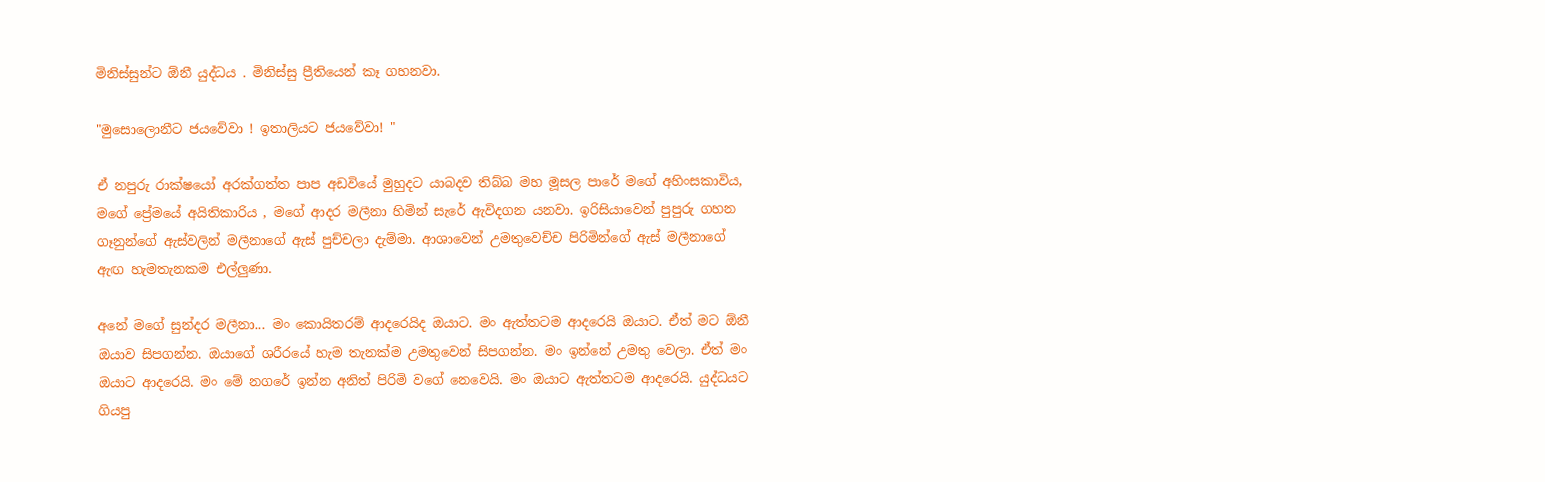මිනිස්සුන්ට ඕනී යුද්ධය . මිනිස්සු ප්‍රීතියෙන් කෑ ගහනවා.

"මුසොලොනීට ජයවේවා ! ඉතාලියට ජයවේවා! "

ඒ නපුරු රාක්ෂයෝ අරක්ගත්ත පාප අඩවියේ මුහුදට යාබදව තිබ්බ මහ මූසල පාරේ මගේ අහිංසකාවිය, මගේ ප්‍රේමයේ අයිතිකාරිය , මගේ ආදර මලීනා හිමින් සැරේ ඇවිදගන යනවා. ඉරිසියාවෙන් පුපුරු ගහන ගෑනුන්ගේ ඇස්වලින් මලීනාගේ ඇස් පුච්චලා දැම්මා. ආශාවෙන් උමතුවෙච්ච පිරිමින්ගේ ඇස් මලීනාගේ ඇඟ හැමතැනකම එල්ලුණා.

අනේ මගේ සුන්දර මලීනා... මං කොයිතරම් ආදරෙයිද ඔයාට. මං ඇත්තටම ආදරෙයි ඔයාට. ඒත් මට ඕනී ඔයාව සිපගන්න. ඔයාගේ ශරීරයේ හැම තැනක්ම උමතුවෙන් සිපගන්න. මං ඉන්නේ උමතු වෙලා. ඒත් මං ඔයාට ආදරෙයි. මං මේ නගරේ ඉන්න අනිත් පිරිමි වගේ නෙවෙයි. මං ඔයාට ඇත්තටම ආදරෙයි. යුද්ධයට ගියපු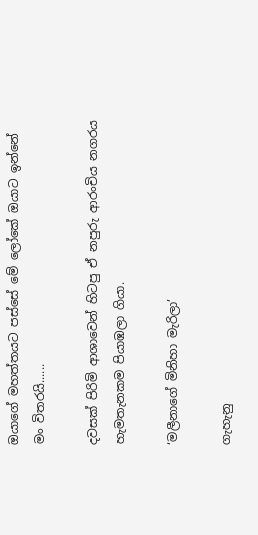ඔයාගේ මහත්තයට පස්සේ මේ ලෝකේ ඔයාට ඉන්නේ මං විතරයි......

දවසක් පිරිමි ආශාවෙන් හිටපු ඒ නපුරු ආරංචිය නගරය හැමතැනකම පියාඹලා ගියා.

‘මලීනාගේ මිනිහා මැරිලා’

ගැහැනු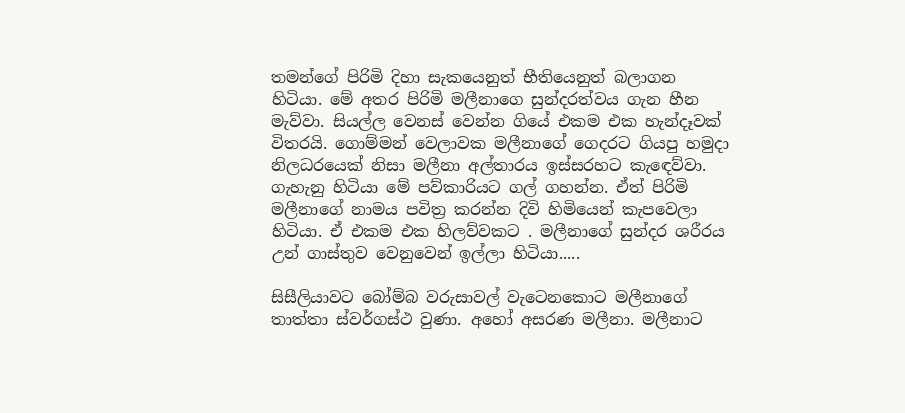තමන්ගේ පිරිමි දිහා සැකයෙනුත් භීතියෙනුත් බලාගන හිටියා. මේ අතර පිරිමි මලීනාගෙ සුන්දරත්වය ගැන හීන මැව්වා. සියල්ල වෙනස් වෙන්න ගියේ එකම එක හැන්දෑවක් විතරයි. ගොම්මන් වෙලාවක මලීනාගේ ගෙදරට ගියපු හමුදා නිලධරයෙක් නිසා මලීනා අල්තාරය ඉස්සරහට කැඳෙව්වා. ගැහැනු හිටියා මේ පව්කාරියට ගල් ගහන්න. ඒත් පිරිමි මලීනාගේ නාමය පවිත්‍ර කරන්න දිවි හිමියෙන් කැපවෙලා හිටියා. ඒ එකම එක හිලව්වකට . මලීනාගේ සුන්දර ශරීරය උන් ගාස්තුව වෙනුවෙන් ඉල්ලා හිටියා.....

සිසීලියාවට බෝම්බ වරුසාවල් වැටෙනකොට මලීනාගේ තාත්තා ස්වර්ගස්ථ වුණා. අහෝ අසරණ මලීනා. මලීනාට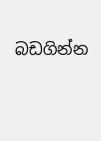බඩගින්න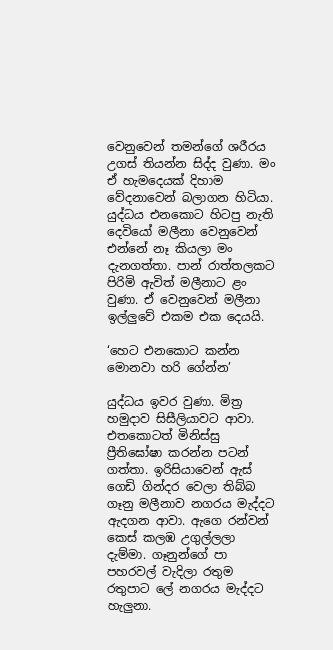වෙනුවෙන් තමන්ගේ ශරීරය උගස් තියන්න සිද්ද වුණා. මං ඒ හැමදෙයක් දිහාම වේදනාවෙන් බලාගන හිටියා. යුද්ධය එනකොට හිටපු නැති දෙවියෝ මලීනා වෙනුවෙන් එන්නේ නෑ කියලා මං දැනගත්තා. පාන් රාත්තලකට පිරිමි ඇවිත් මලීනාට ළං වුණා. ඒ වෙනුවෙන් මලීනා ඉල්ලුවේ එකම එක දෙයයි.

‘හෙට එනකොට කන්න මොනවා හරි ගේන්න’

යුද්ධය ඉවර වුණා. මිත්‍ර හමුදාව සිසීලියාවට ආවා. එතකොටත් මිනිස්සු ප්‍රීතිඝෝෂා කරන්න පටන් ගත්තා. ඉරිසියාවෙන් ඇස් ගෙඩි ගින්දර වෙලා තිබ්බ ගෑනු මලීනාව නගරය මැද්දට ඇදගන ආවා. ඇගෙ රන්වන් කෙස් කලඹ උගුල්ලලා දැම්මා. ගෑනුන්ගේ පා පහරවල් වැදිලා රතුම රතුපාට ලේ නගරය මැද්දට හැලුනා.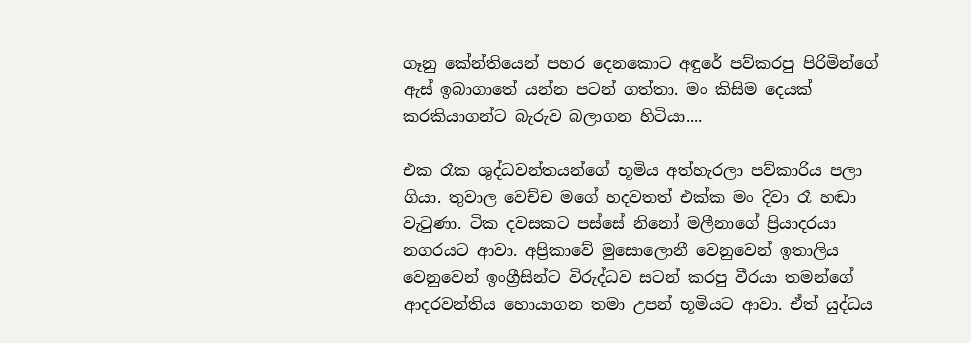ගෑනු කේන්තියෙන් පහර දෙනකොට අඳුරේ පව්කරපු පිරිමින්ගේ ඇස් ඉබාගාතේ යන්න පටන් ගත්තා. මං කිසිම දෙයක් කරකියාගන්ට බැරුව බලාගන හිටියා....

එක රෑක ශුද්ධවන්තයන්ගේ භූමිය අත්හැරලා පව්කාරිය පලා ගියා. තුවාල වෙච්ච මගේ හදවතත් එක්ක මං දිවා රෑ හඬා වැටුණා. ටික දවසකට පස්සේ නිනෝ මලීනාගේ ප්‍රියාදරයා නගරයට ආවා. අප්‍රිකාවේ මුසොලොනී වෙනුවෙන් ඉතාලිය වෙනුවෙන් ඉංග්‍රීසින්ට විරුද්ධව සටන් කරපු වීරයා තමන්ගේ ආදරවන්තිය හොයාගන තමා උපන් භූමියට ආවා. ඒත් යුද්ධය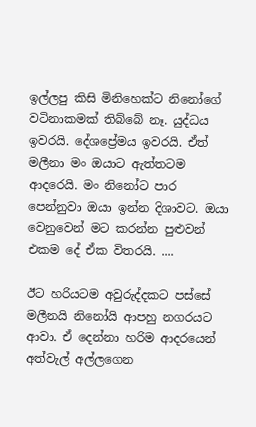ඉල්ලපු කිසි මිනිහෙක්ට නිනෝගේ වටිනාකමක් තිබ්බේ නෑ. යුද්ධය ඉවරයි. දේශප්‍රේමය ඉවරයි. ඒත් මලීනා මං ඔයාට ඇත්තටම ආදරෙයි. මං නිනෝට පාර පෙන්නුවා ඔයා ඉන්න දිශාවට. ඔයා වෙනුවෙන් මට කරන්න පුළුවන් එකම දේ ඒක විතරයි. ....

ඊට හරියටම අවුරුද්දකට පස්සේ මලීනයි නිනෝයි ආපහු නගරයට ආවා. ඒ දෙන්නා හරිම ආදරයෙන් අත්වැල් අල්ලගෙන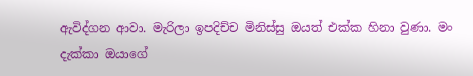ඇවිද්ගන ආවා. මැරිලා ඉපදිච්ච මිනිස්සු ඔයත් එක්ක හිනා වුණා. මං දැක්කා ඔයාගේ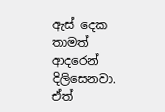ඇස් දෙක තාමත් ආදරෙන් දිලිසෙනවා. ඒත්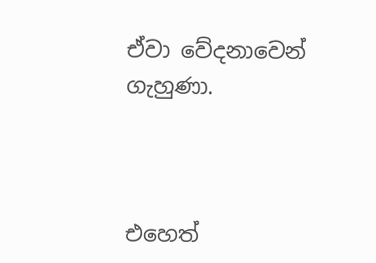ඒවා වේදනාවෙන් ගැහුණා.



එහෙත්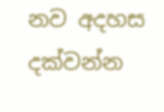නව අදහස දක්වන්න